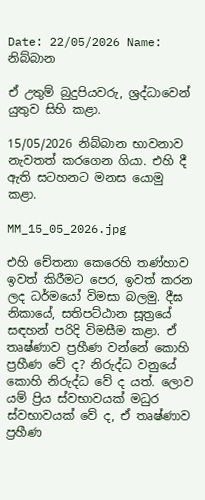Date: 22/05/2026 Name: නිබ්බාන

ඒ උතුම් බුදුපියවරු, ශ්‍රද්ධාවෙන් යුතුව සිහි කළා.

15/05/2026 නිබ්බාන භාවනාව නැවතත් කරගෙන ගියා. එහි දී ඇති සටහනට මනස යොමු කළා.

MM_15_05_2026.jpg

එහි චේතනා කෙරෙහි තණ්හාව ඉවත් කිරීමට පෙර, ඉවත් කරන ලද ධර්මයෝ විමසා බලමු. දීඝ නිකායේ, සතිපට්ඨාන සූත්‍රයේ සඳහන් පරිදි විමසීම කළා. ඒ තෘෂ්ණාව ප්‍රහීණ වන්නේ කොහි ප්‍රහීණ වේ ද? නිරුද්ධ වනුයේ කොහි නිරුද්ධ වේ ද යත්. ලොව යම් ප්‍රිය ස්වභාවයක් මධුර ස්වභාවයක් වේ ද, ඒ තෘෂ්ණාව ප්‍රහීණ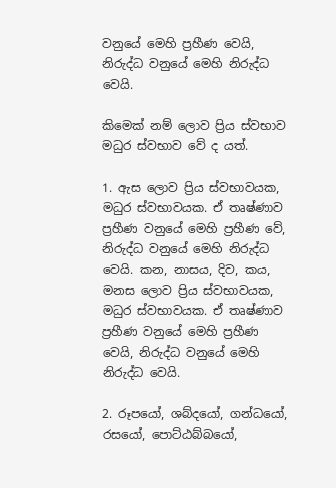වනුයේ මෙහි ප්‍රහීණ වෙයි, නිරුද්ධ වනුයේ මෙහි නිරුද්ධ වෙයි.

කිමෙක් නම් ලොව ප්‍රිය ස්වභාව මධුර ස්වභාව වේ ද යත්.

1. ඇස ලොව ප්‍රිය ස්වභාවයක, මධුර ස්වභාවයක. ඒ තෘෂ්ණාව ප්‍රහීණ වනුයේ මෙහි ප්‍රහීණ වේ, නිරුද්ධ වනුයේ මෙහි නිරුද්ධ වෙයි. කන, නාසය, දිව, කය, මනස ලොව ප්‍රිය ස්වභාවයක, මධුර ස්වභාවයක. ඒ තෘෂ්ණාව ප්‍රහීණ වනුයේ මෙහි ප්‍රහීණ වෙයි, නිරුද්ධ වනුයේ මෙහි නිරුද්ධ වෙයි.

2. රූපයෝ, ශබ්දයෝ, ගන්ධයෝ, රසයෝ, පොට්ඨබ්බයෝ,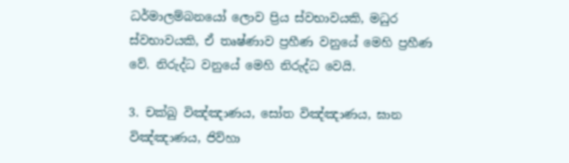ධර්මාලම්බනයෝ ලොව ප්‍රිය ස්වභාවයකි, මධුර ස්වභාවයකි, ඒ තෘෂ්ණාව ප්‍රහීණ වනුයේ මෙහි ප්‍රහීණ වේ. නිරුද්ධ වනුයේ මෙහි නිරුද්ධ වෙයි.

3. චක්ඛු විඤ්ඤාණය, සෝත විඤ්ඤාණය, ඝාන විඤ්ඤාණය, ජිව්හා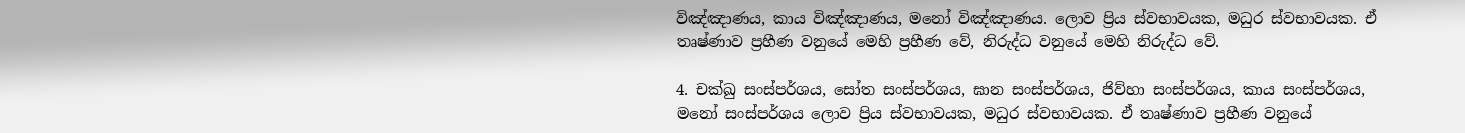විඤ්ඤාණය, කාය විඤ්ඤාණය, මනෝ විඤ්ඤාණය. ලොව ප්‍රිය ස්වභාවයක, මධුර ස්වභාවයක. ඒ තෘෂ්ණාව ප්‍රහීණ වනුයේ මෙහි ප්‍රහීණ වේ, නිරුද්ධ වනුයේ මෙහි නිරුද්ධ වේ.

4. චක්ඛු සංස්පර්ශය, සෝත සංස්පර්ශය, ඝාන සංස්පර්ශය, ජිව්හා සංස්පර්ශය, කාය සංස්පර්ශය, මනෝ සංස්පර්ශය ලොව ප්‍රිය ස්වභාවයක, මධුර ස්වභාවයක. ඒ තෘෂ්ණාව ප්‍රහීණ වනුයේ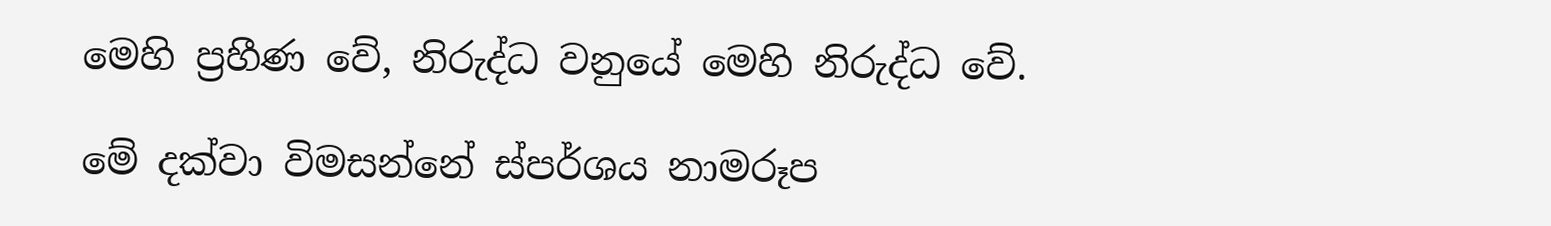මෙහි ප්‍රහීණ වේ, නිරුද්ධ වනුයේ මෙහි නිරුද්ධ වේ.

මේ දක්වා විමසන්නේ ස්පර්ශය නාමරූප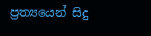ප්‍රත්‍යයෙන් සිදු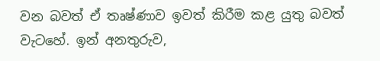වන බවත් ඒ තෘෂ්ණාව ඉවත් කිරීම කළ යුතු බවත් වැටහේ. ඉන් අනතුරුව,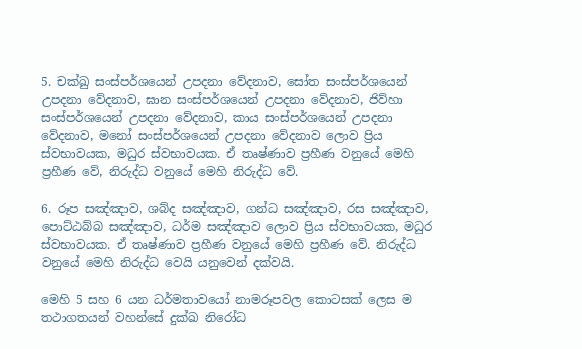5. චක්ඛු සංස්පර්ශයෙන් උපදනා වේදනාව, සෝත සංස්පර්ශයෙන් උපදනා වේදනාව, ඝාන සංස්පර්ශයෙන් උපදනා වේදනාව, ජිව්හා සංස්පර්ශයෙන් උපදනා වේදනාව, කාය සංස්පර්ශයෙන් උපදනා වේදනාව, මනෝ සංස්පර්ශයෙන් උපදනා වේදනාව ලොව ප්‍රිය ස්වභාවයක, මධුර ස්වභාවයක. ඒ තෘෂ්ණාව ප්‍රහීණ වනුයේ මෙහි ප්‍රහීණ වේ, නිරුද්ධ වනුයේ මෙහි නිරුද්ධ වේ.

6. රූප සඤ්ඤාව, ශබ්ද සඤ්ඤාව, ගන්ධ සඤ්ඤාව, රස සඤ්ඤාව, පොට්ඨබ්බ සඤ්ඤාව, ධර්ම සඤ්ඤාව ලොව ප්‍රිය ස්වභාවයක, මධුර ස්වභාවයක. ඒ තෘෂ්ණාව ප්‍රහීණ වනුයේ මෙහි ප්‍රහීණ වේ. නිරුද්ධ වනුයේ මෙහි නිරුද්ධ වෙයි යනුවෙන් දක්වයි.

මෙහි 5 සහ 6 යන ධර්මතාවයෝ නාමරූපවල කොටසක් ලෙස ම තථාගතයන් වහන්සේ දුක්ඛ නිරෝධ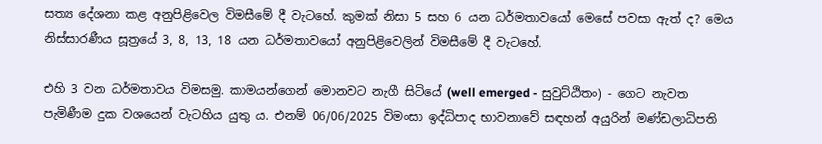සත්‍ය දේශනා කළ අනුපිළිවෙල විමසීමේ දී වැටහේ. කුමක් නිසා 5 සහ 6 යන ධර්මතාවයෝ මෙසේ පවසා ඇත් ද? මෙය නිස්සාරණීය සූත්‍රයේ 3, 8, 13, 18 යන ධර්මතාවයෝ අනුපිළිවෙලින් විමසීමේ දී වැටහේ.

එහි 3 වන ධර්මතාවය විමසමු. කාමයන්ගෙන් මොනවට නැගී සිටියේ (well emerged - සුවුට්ඨිතං) - ගෙට නැවත පැමිණීම දුක වශයෙන් වැටහිය යුතු ය. එනම් 06/06/2025 විමංසා ඉද්ධිපාද භාවනාවේ සඳහන් අයුරින් මණ්ඩලාධිපති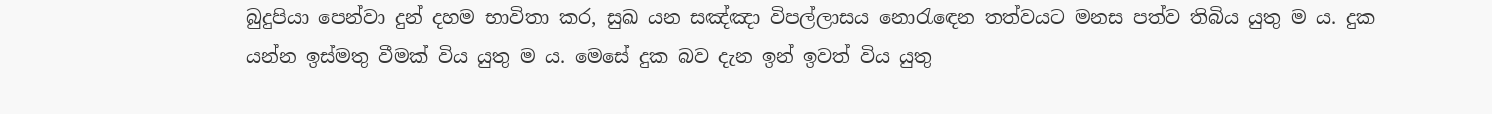බුදුපියා පෙන්වා දුන් දහම භාවිතා කර, සුඛ යන සඤ්ඤා විපල්ලාසය නොරැඳෙන තත්වයට මනස පත්ව තිබිය යුතු ම ය. දුක යන්න ඉස්මතු වීමක් විය යුතු ම ය. මෙසේ දුක බව දැන ඉන් ඉවත් විය යුතු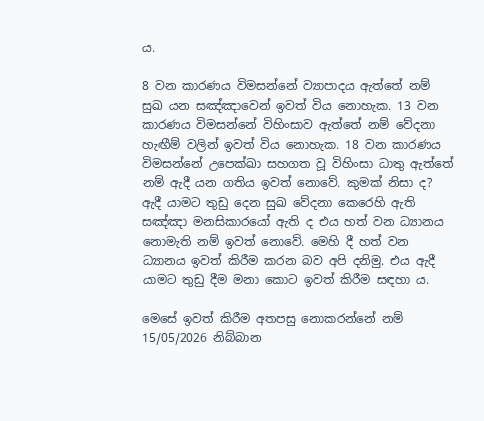ය.

8 වන කාරණය විමසන්නේ ව්‍යාපාදය ඇත්තේ නම් සුඛ යන සඤ්ඤාවෙන් ඉවත් විය නොහැක. 13 වන කාරණය විමසන්නේ විහිංසාව ඇත්තේ නම් වේදනා හැඟීම් වලින් ඉවත් විය නොහැක. 18 වන කාරණය විමසන්නේ උපෙක්ඛා සහගත වූ විහිංසා ධාතු ඇත්තේ නම් ඇදී යන ගතිය ඉවත් නොවේ. කුමක් නිසා ද? ඇදී යාමට තුඩු දෙන සුඛ වේදනා කෙරෙහි ඇති සඤ්ඤා මනසිකාරයෝ ඇති ද එය හත් වන ධ්‍යානය නොමැති නම් ඉවත් නොවේ. මෙහි දී හත් වන ධ්‍යානය ඉවත් කිරීම කරන බව අපි දනිමු. එය ඇදී යාමට තුඩු දීම මනා කොට ඉවත් කිරීම සඳහා ය.

මෙසේ ඉවත් කිරීම අතපසු නොකරන්නේ නම් 15/05/2026 නිබ්බාන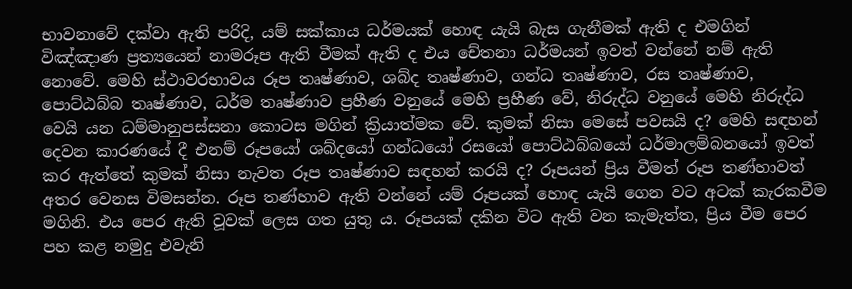භාවනාවේ දක්වා ඇති පරිදි, යම් සක්කාය ධර්මයක් හොඳ යැයි බැස ගැනීමක් ඇති ද එමගින් විඤ්ඤාණ ප්‍රත්‍යයෙන් නාමරූප ඇති වීමක් ඇති ද එය චේතනා ධර්මයන් ඉවත් වන්නේ නම් ඇති නොවේ. මෙහි ස්ථාවරභාවය රූප තෘෂ්ණාව, ශබ්ද තෘෂ්ණාව, ගන්ධ තෘෂ්ණාව, රස තෘෂ්ණාව, පොට්ඨබ්බ තෘෂ්ණාව, ධර්ම තෘෂ්ණාව ප්‍රහීණ වනුයේ මෙහි ප්‍රහීණ වේ, නිරුද්ධ වනුයේ මෙහි නිරුද්ධ වෙයි යන ධම්මානුපස්සනා කොටස මගින් ක්‍රියාත්මක වේ. කුමක් නිසා මෙසේ පවසයි ද? මෙහි සඳහන් දෙවන කාරණයේ දී එනම් රූපයෝ ශබ්දයෝ ගන්ධයෝ රසයෝ පොට්ඨබ්බයෝ ධර්මාලම්බනයෝ ඉවත් කර ඇත්තේ කුමක් නිසා නැවත රූප තෘෂ්ණාව සඳහන් කරයි ද? රූපයන් ප්‍රිය වීමත් රූප තණ්හාවත් අතර වෙනස විමසන්න. රූප තණ්හාව ඇති වන්නේ යම් රූපයක් හොඳ යැයි ගෙන වට අටක් කැරකවීම මගිනි. එය පෙර ඇති වූවක් ලෙස ගත යුතු ය. රූපයක් දකින විට ඇති වන කැමැත්ත, ප්‍රිය වීම පෙර පහ කළ නමුදු එවැනි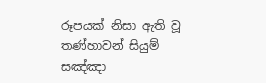රූපයක් නිසා ඇති වූ තණ්හාවන් සියුම් සඤ්ඤා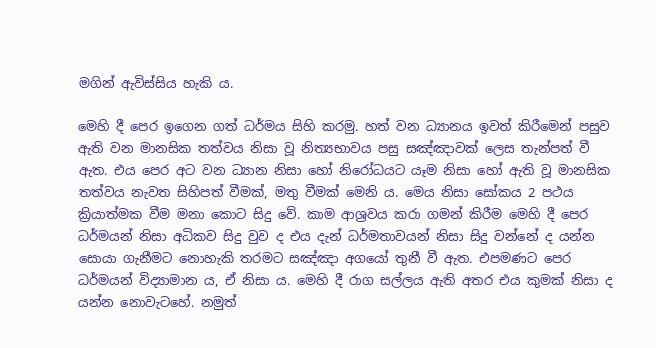මගින් ඇවිස්සිය හැකි ය.

මෙහි දී පෙර ඉගෙන ගත් ධර්මය සිහි කරමු. හත් වන ධ්‍යානය ඉවත් කිරීමෙන් පසුව ඇති වන මානසික තත්වය නිසා වූ නිත්‍යභාවය පසු සඤ්ඤාවක් ලෙස තැන්පත් වී ඇත. එය පෙර අට වන ධ්‍යාන නිසා හෝ නිරෝධයට යෑම නිසා හෝ ඇති වූ මානසික තත්වය නැවත සිහිපත් වීමක්, මතු වීමක් මෙනි ය. මෙය නිසා සෝකය 2 පථය ක්‍රියාත්මක වීම මනා කොට සිදු වේ. කාම ආශ්‍රවය කරා ගමන් කිරීම මෙහි දී පෙර ධර්මයන් නිසා අධිකව සිදු වුව ද එය දැන් ධර්මතාවයන් නිසා සිදු වන්නේ ද යන්න සොයා ගැනීමට නොහැකි තරමට සඤ්ඤා අගයෝ තුනී වී ඇත. එපමණට පෙර ධර්මයන් විද්‍යාමාන ය, ඒ නිසා ය. මෙහි දී රාග සල්ලය ඇති අතර එය කුමක් නිසා ද යන්න නොවැටහේ. නමුත්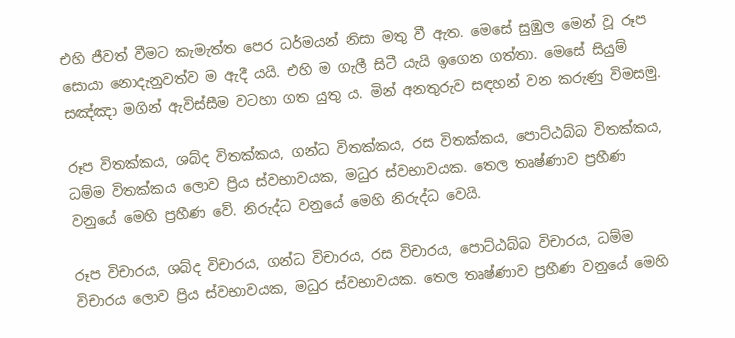එහි ජීවත් වීමට කැමැත්ත පෙර ධර්මයන් නිසා මතු වී ඇත. මෙසේ සුඹුල මෙන් වූ රූප සොයා නොදැනුවත්ව ම ඇදී යයි. එහි ම ගැලී සිටී යැයි ඉගෙන ගත්තා. මෙසේ සියුම් සඤ්ඤා මගින් ඇවිස්සීම වටහා ගත යුතු ය. මින් අනතුරුව සඳහන් වන කරුණු විමසමු.

රූප විතක්කය, ශබ්ද විතක්කය, ගන්ධ විතක්කය, රස විතක්කය, පොට්ඨබ්බ විතක්කය, ධම්ම විතක්කය ලොව ප්‍රිය ස්වභාවයක, මධුර ස්වභාවයක. තෙල තෘෂ්ණාව ප්‍රහීණ වනුයේ මෙහි ප්‍රහීණ වේ. නිරුද්ධ වනුයේ මෙහි නිරුද්ධ වෙයි.

රූප විචාරය, ශබ්ද විචාරය, ගන්ධ විචාරය, රස විචාරය, පොට්ඨබ්බ විචාරය, ධම්ම විචාරය ලොව ප්‍රිය ස්වභාවයක, මධුර ස්වභාවයක. තෙල තෘෂ්ණාව ප්‍රහීණ වනුයේ මෙහි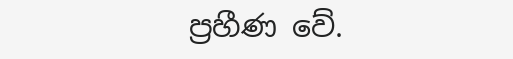ප්‍රහීණ වේ.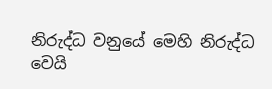නිරුද්ධ වනුයේ මෙහි නිරුද්ධ වෙයි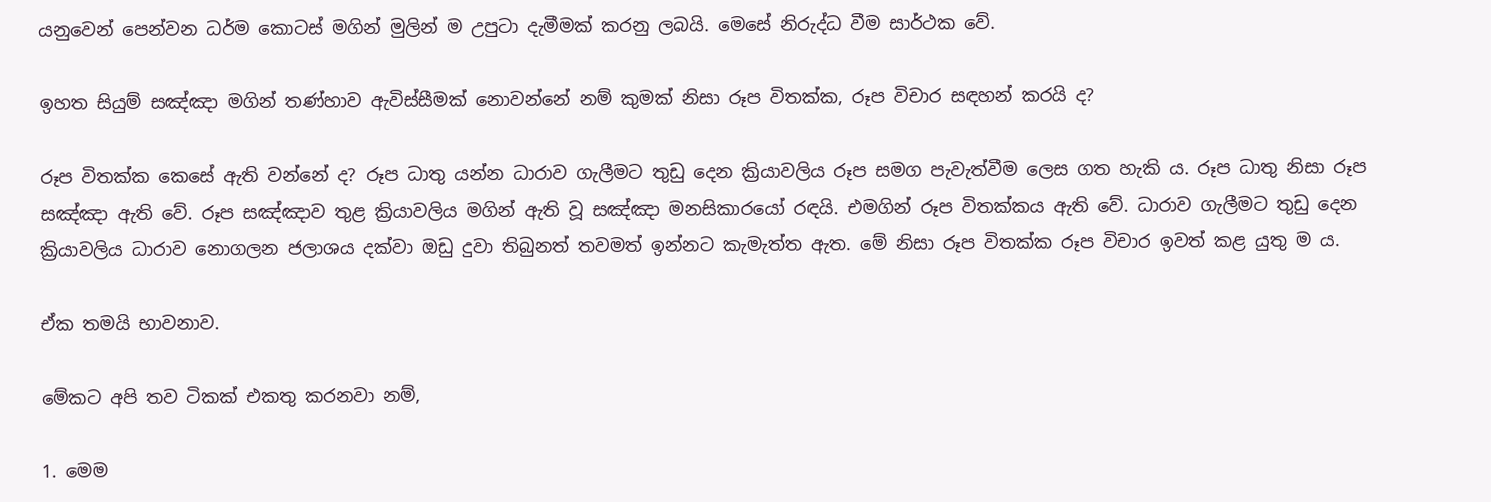යනුවෙන් පෙන්වන ධර්ම කොටස් මගින් මුලින් ම උපුටා දැමීමක් කරනු ලබයි. මෙසේ නිරුද්ධ වීම සාර්ථක වේ.

ඉහත සියුම් සඤ්ඤා මගින් තණ්හාව ඇවිස්සීමක් නොවන්නේ නම් කුමක් නිසා රූප විතක්ක, රූප විචාර සඳහන් කරයි ද?

රූප විතක්ක කෙසේ ඇති වන්නේ ද? රූප ධාතු යන්න ධාරාව ගැලීමට තුඩු දෙන ක්‍රියාවලිය රූප සමග පැවැත්වීම ලෙස ගත හැකි ය. රූප ධාතු නිසා රූප සඤ්ඤා ඇති වේ. රූප සඤ්ඤාව තුළ ක්‍රියාවලිය මගින් ඇති වූ සඤ්ඤා මනසිකාරයෝ රඳයි. එමගින් රූප විතක්කය ඇති වේ. ධාරාව ගැලීමට තුඩු දෙන ක්‍රියාවලිය ධාරාව නොගලන ජලාශය දක්වා ඔඩු දුවා තිබුනත් තවමත් ඉන්නට කැමැත්ත ඇත. මේ නිසා රූප විතක්ක රූප විචාර ඉවත් කළ යුතු ම ය.

ඒක තමයි භාවනාව.

මේකට අපි තව ටිකක් එකතු කරනවා නම්,

1. මෙම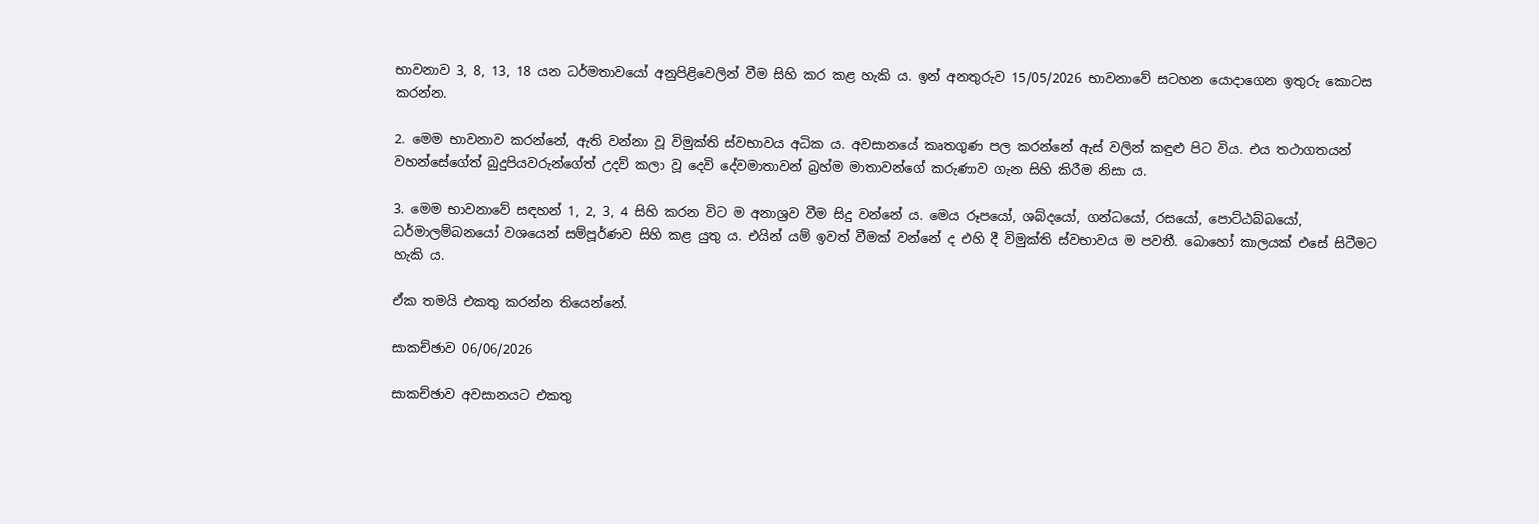භාවනාව 3, 8, 13, 18 යන ධර්මතාවයෝ අනුපිළිවෙලින් වීම සිහි කර කළ හැකි ය. ඉන් අනතුරුව 15/05/2026 භාවනාවේ සටහන යොදාගෙන ඉතුරු කොටස කරන්න.

2. මෙම භාවනාව කරන්නේ, ඇති වන්නා වූ විමුක්ති ස්වභාවය අධික ය. අවසානයේ කෘතගුණ පල කරන්නේ ඇස් වලින් කඳුළු පිට විය. එය තථාගතයන් වහන්සේගේත් බුදුපියවරුන්ගේත් උදව් කලා වූ දෙවි දේවමාතාවන් බ්‍රහ්ම මාතාවන්ගේ කරුණාව ගැන සිහි කිරීම නිසා ය.

3. මෙම භාවනාවේ සඳහන් 1, 2, 3, 4 සිහි කරන විට ම අනාශ්‍රව වීම සිදු වන්නේ ය. මෙය රූපයෝ, ශබ්දයෝ, ගන්ධයෝ, රසයෝ, පොට්ඨබ්බයෝ, ධර්මාලම්බනයෝ වශයෙන් සම්පූර්ණව සිහි කළ යුතු ය. එයින් යම් ඉවත් වීමක් වන්නේ ද එහි දී විමුක්ති ස්වභාවය ම පවතී. බොහෝ කාලයක් එසේ සිටීමට හැකි ය.

ඒක තමයි එකතු කරන්න තියෙන්නේ.

සාකච්ඡාව 06/06/2026

සාකච්ඡාව අවසානයට එකතු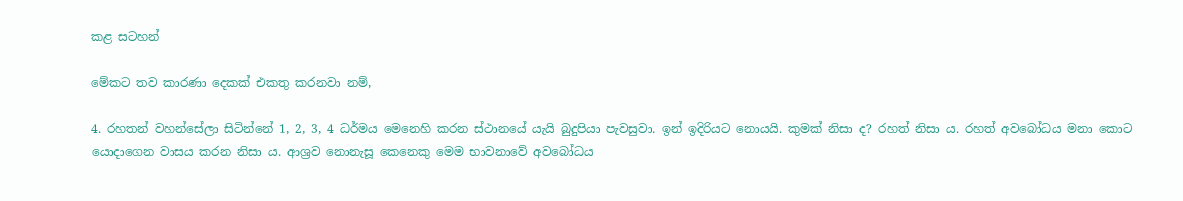කළ සටහන්

මේකට තව කාරණා දෙකක් එකතු කරනවා නම්,

4. රහතන් වහන්සේලා සිටින්නේ 1, 2, 3, 4 ධර්මය මෙනෙහි කරන ස්ථානයේ යැයි බුදුපියා පැවසුවා. ඉන් ඉදිරියට නොයයි. කුමක් නිසා ද? රහත් නිසා ය. රහත් අවබෝධය මනා කොට යොදාගෙන වාසය කරන නිසා ය. ආශ්‍රව නොනැසූ කෙනෙකු මෙම භාවනාවේ අවබෝධය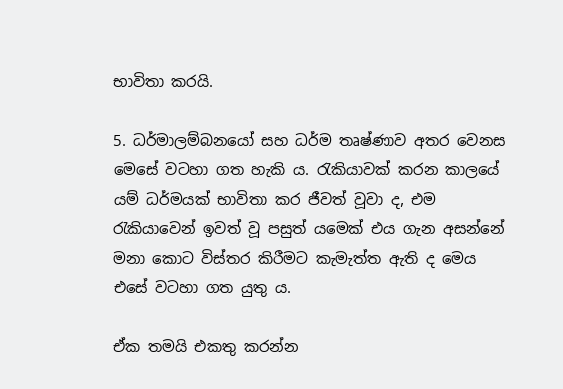භාවිතා කරයි.

5. ධර්මාලම්බනයෝ සහ ධර්ම තෘෂ්ණාව අතර වෙනස මෙසේ වටහා ගත හැකි ය. රැකියාවක් කරන කාලයේ යම් ධර්මයක් භාවිතා කර ජීවත් වූවා ද, එම රැකියාවෙන් ඉවත් වූ පසුත් යමෙක් එය ගැන අසන්නේ මනා කොට විස්තර කිරීමට කැමැත්ත ඇති ද මෙය එසේ වටහා ගත යුතු ය.

ඒක තමයි එකතු කරන්න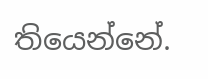තියෙන්නේ.